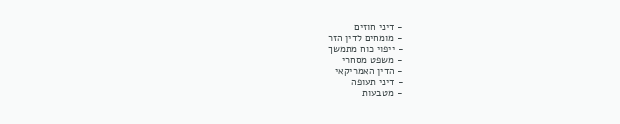- דיני חוזים
- מומחים לדין הזר
- ייפוי כוח מתמשך
- משפט מסחרי
- הדין האמריקאי
- דיני תעופה
- מטבעות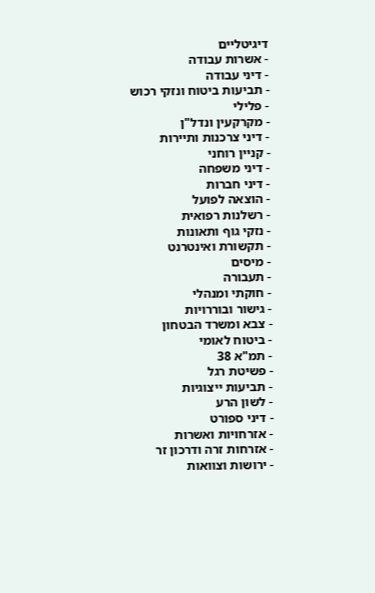דיגיטליים
- אשרות עבודה
- דיני עבודה
- תביעות ביטוח ונזקי רכוש
- פלילי
- מקרקעין ונדל"ן
- דיני צרכנות ותיירות
- קניין רוחני
- דיני משפחה
- דיני חברות
- הוצאה לפועל
- רשלנות רפואית
- נזקי גוף ותאונות
- תקשורת ואינטרנט
- מיסים
- תעבורה
- חוקתי ומנהלי
- גישור ובוררויות
- צבא ומשרד הבטחון
- ביטוח לאומי
- תמ"א 38
- פשיטת רגל
- תביעות ייצוגיות
- לשון הרע
- דיני ספורט
- אזרחויות ואשרות
- אזרחות זרה ודרכון זר
- ירושות וצוואות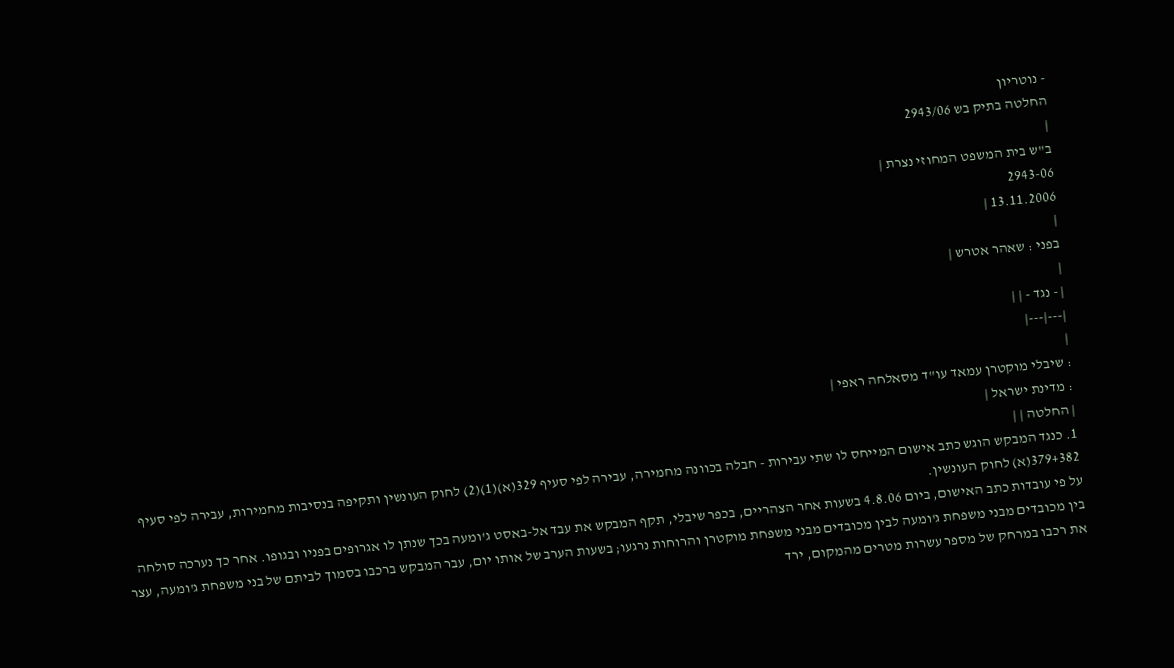- נוטריון
החלטה בתיק בש 2943/06
|
ב"ש בית המשפט המחוזי נצרת |
2943-06
13.11.2006 |
|
בפני : שאהר אטרש |
|
| - נגד - | |
|---|---|
|
: שיבלי מוקטרן עמאד עו"ד מסאלחה ראפי |
: מדינת ישראל |
| החלטה | |
1. כנגד המבקש הוגש כתב אישום המייחס לו שתי עבירות - חבלה בכוונה מחמירה, עבירה לפי סעיף 329(א)(1)(2) לחוק העונשין ותקיפה בנסיבות מחמירות, עבירה לפי סעיף 379+382(א) לחוק העונשין.
על פי עובדות כתב האישום, ביום 4.8.06 בשעות אחר הצהריים, בכפר שיבלי, תקף המבקש את עבד אל-באסט ג'ומעה בכך שנתן לו אגרופים בפניו ובגופו. אחר כך נערכה סולחה בין מכובדים מבני משפחת ג'ומעה לבין מכובדים מבני משפחת מוקטרן והרוחות נרגעו; בשעות הערב של אותו יום, עבר המבקש ברכבו בסמוך לביתם של בני משפחת ג'ומעה, עצר את רכבו במרחק של מספר עשרות מטרים מהמקום, ירד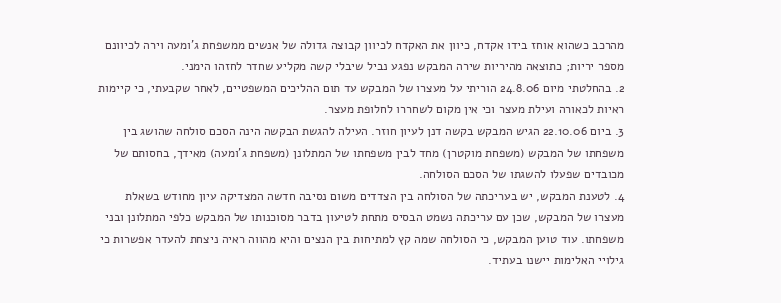מהרכב כשהוא אוחז בידו אקדח, כיוון את האקדח לכיוון קבוצה גדולה של אנשים ממשפחת ג'ומעה וירה לכיוונם מספר יריות; כתוצאה מהיריות שירה המבקש נפגע נביל שיבלי קשה מקליע שחדר לחזהו הימני.
2. בהחלטתי מיום 24.8.06 הוריתי על מעצרו של המבקש עד תום ההליכים המשפטיים, לאחר שקבעתי, כי קיימות ראיות לכאורה ועילת מעצר וכי אין מקום לשחררו לחלופת מעצר.
3. ביום 22.10.06 הגיש המבקש בקשה דנן לעיון חוזר. העילה להגשת הבקשה הינה הסכם סולחה שהושג בין משפחתו של המבקש (משפחת מוקטרן) מחד לבין משפחתו של המתלונן (משפחת ג'ומעה) מאידך, בחסותם של מכובדים שפעלו להשגתו של הסכם הסולחה.
4. לטענת המבקש, יש בעריכתה של הסולחה בין הצדדים משום נסיבה חדשה המצדיקה עיון מחודש בשאלת מעצרו של המבקש, שכן עם עריכתה נשמט הבסיס מתחת לטיעון בדבר מסוכנותו של המבקש כלפי המתלונן ובני משפחתו. עוד טוען המבקש, כי הסולחה שמה קץ למתיחות בין הנצים והיא מהווה ראיה ניצחת להעדר אפשרות כי גילויי האלימות יישנו בעתיד.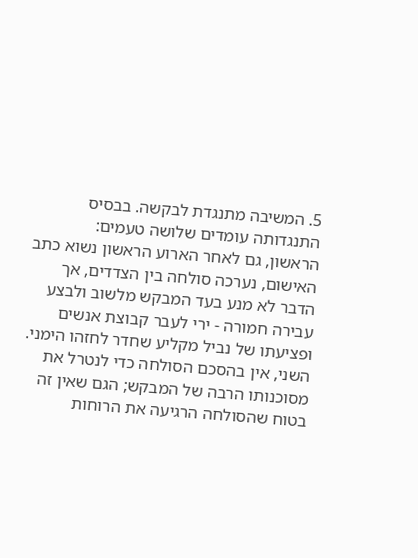5. המשיבה מתנגדת לבקשה. בבסיס התנגדותה עומדים שלושה טעמים:
הראשון, גם לאחר הארוע הראשון נשוא כתב האישום, נערכה סולחה בין הצדדים, אך הדבר לא מנע בעד המבקש מלשוב ולבצע עבירה חמורה - ירי לעבר קבוצת אנשים ופציעתו של נביל מקליע שחדר לחזהו הימני.
השני, אין בהסכם הסולחה כדי לנטרל את מסוכנותו הרבה של המבקש; הגם שאין זה בטוח שהסולחה הרגיעה את הרוחות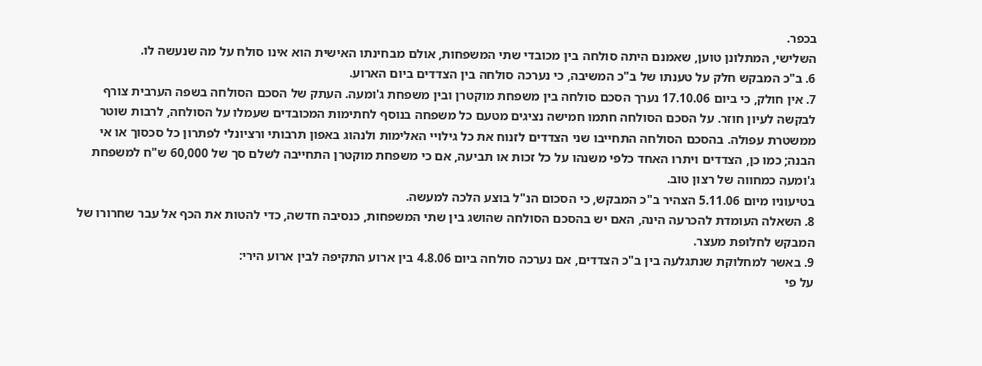בכפר.
השלישי, המתלונן טוען, שאמנם היתה סולחה בין מכובדי שתי המשפחות, אולם מבחינתו האישית הוא אינו סולח על מה שנעשה לו.
6. ב"כ המבקש חלק על טענתו של ב"כ המשיבה, כי נערכה סולחה בין הצדדים ביום הארוע.
7. אין חולק, כי ביום 17.10.06 נערך הסכם סולחה בין משפחת מוקטרן ובין משפחת ג'ומעה. העתק של הסכם הסולחה בשפה הערבית צורף לבקשה לעיון חוזר. על הסכם הסולחה חתמו חמישה נציגים מטעם כל משפחה בנוסף לחתימות המכובדים שעמלו על הסולחה, לרבות שוטר ממשטרת עפולה. בהסכם הסולחה התחייבו שני הצדדים לזנוח את כל גילויי האלימות ולנהוג באפון תרבותי ורציונלי לפתרון כל סכסוך או אי הבנה; כמו כן, הצדדים ויתרו האחד כלפי משנהו על כל זכות או תביעה, אם כי משפחת מוקטרן התחייבה לשלם סך של 60,000 ש"ח למשפחת ג'ומעה כמחווה של רצון טוב.
בטיעוניו מיום 5.11.06 הצהיר ב"כ המבקש, כי הסכום הנ"ל בוצע הלכה למעשה.
8. השאלה העומדת להכרעה הינה, האם יש בהסכם הסולחה שהושג בין שתי המשפחות, כנסיבה חדשה, כדי להטות את הכף אל עבר שחרורו של המבקש לחלופת מעצר.
9. באשר למחלוקת שנתגלעה בין ב"כ הצדדים, אם נערכה סולחה ביום 4.8.06 בין ארוע התקיפה לבין ארוע הירי:
על פי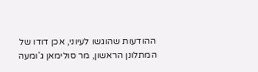ההודעות שהוגשו לעיוני, אכן דודו של המתלונן הראשון, מר סולימאן ג'ומעה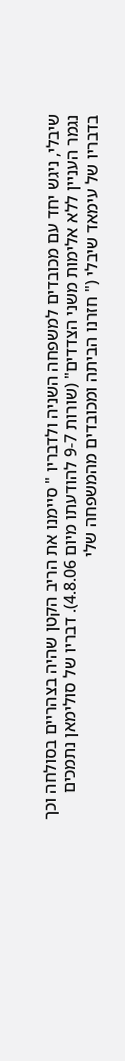שיבלי, ניגש יחד עם מכובדים למשפחה השניה ולדבריו " סיימנו את הריב הקטן שהיה בצהריים בסולחה וכך נגמר העניין ללא אלימות משני הצדדים" (שורות 9-7 להודעתו מיום 4.8.06). דבריו של סולימאן נתמכים בדבריו של עימאד שיבלי (" חזרנו הביתה ומכובדים מהמשפחה שלי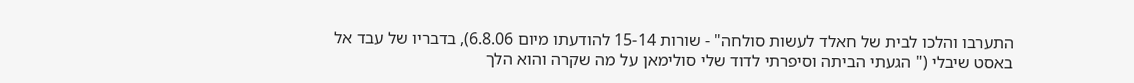התערבו והלכו לבית של חאלד לעשות סולחה" - שורות 15-14 להודעתו מיום 6.8.06), בדבריו של עבד אל באסט שיבלי (" הגעתי הביתה וסיפרתי לדוד שלי סולימאן על מה שקרה והוא הלך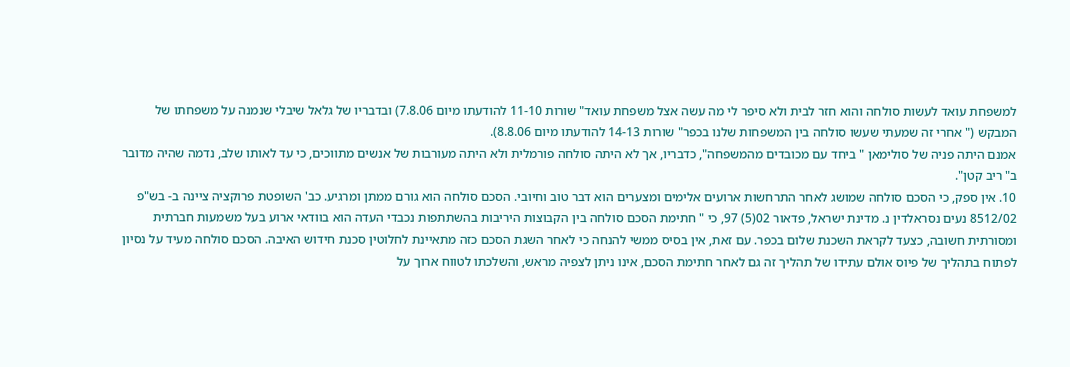למשפחת עואד לעשות סולחה והוא חזר לבית ולא סיפר לי מה עשה אצל משפחת עואד" שורות 11-10 להודעתו מיום 7.8.06) ובדבריו של גלאל שיבלי שנמנה על משפחתו של המבקש (" אחרי זה שמעתי שעשו סולחה בין המשפחות שלנו בכפר" שורות 14-13 להודעתו מיום 8.8.06).
אמנם היתה פניה של סולימאן " ביחד עם מכובדים מהמשפחה", כדבריו, אך לא היתה סולחה פורמלית ולא היתה מעורבות של אנשים מתווכים, כי עד לאותו שלב, נדמה שהיה מדובר ב" ריב קטן".
10. אין ספק, כי הסכם סולחה שמושג לאחר התרחשות ארועים אלימים ומצערים הוא דבר טוב וחיובי. הסכם סולחה הוא גורם ממתן ומרגיע. כב' השופטת פרוקציה ציינה ב- בש"פ 8512/02 נעים נסראלדין נ. מדינת ישראל, פדאור 02(5) 97, כי " חתימת הסכם סולחה בין הקבוצות היריבות בהשתתפות נכבדי העדה הוא בוודאי ארוע בעל משמעות חברתית ומסורתית חשובה, כצעד לקראת השכנת שלום בכפר. עם זאת, אין בסיס ממשי להנחה כי לאחר השגת הסכם כזה מתאיינת לחלוטין סכנת חידוש האיבה. הסכם סולחה מעיד על נסיון לפתוח בתהליך של פיוס אולם עתידו של תהליך זה גם לאחר חתימת הסכם, אינו ניתן לצפיה מראש, והשלכתו לטווח ארוך על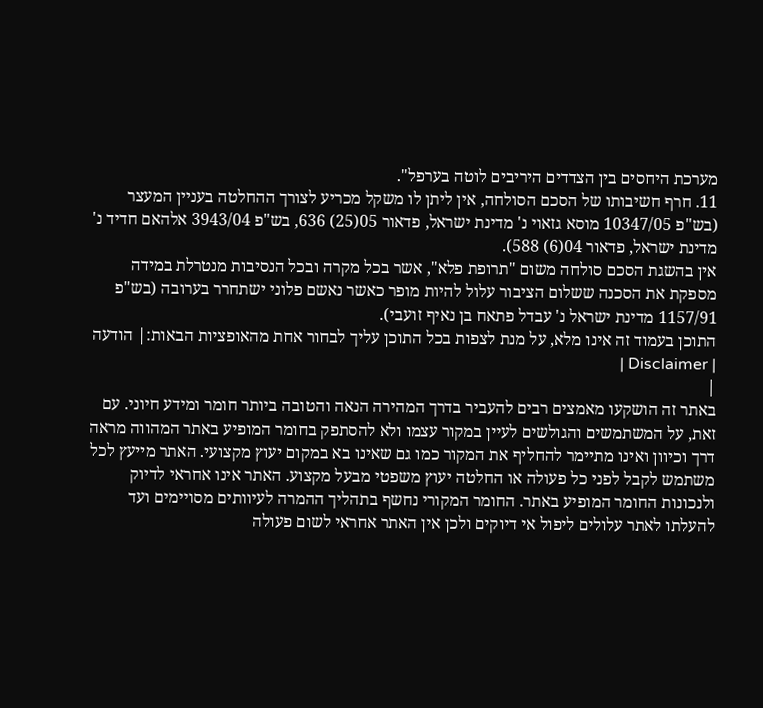מערכת היחסים בין הצדדים היריבים לוטה בערפל".
11. חרף חשיבותו של הסכם הסולחה, אין ליתן לו משקל מכריע לצורך ההחלטה בעניין המעצר (בש"פ 10347/05 מוסא גזאוי נ' מדינת ישראל, פדאור 05(25) 636, בש"פ 3943/04 אלהאם חדיד נ' מדינת ישראל, פדאור 04(6) 588).
אין בהשגת הסכם סולחה משום "תרופת פלא", אשר בכל מקרה ובכל הנסיבות מנטרלת במידה מספקת את הסכנה ששלום הציבור עלול להיות מופר כאשר נאשם פלוני ישתחרר בערובה (בש"פ 1157/91 מדינת ישראל נ' עבדל פתאח בן נאיף זועבי).
התוכן בעמוד זה אינו מלא, על מנת לצפות בכל התוכן עליך לבחור אחת מהאופציות הבאות:| הודעה | Disclaimer |
|
באתר זה הושקעו מאמצים רבים להעביר בדרך המהירה הנאה והטובה ביותר חומר ומידע חיוני. עם זאת, על המשתמשים והגולשים לעיין במקור עצמו ולא להסתפק בחומר המופיע באתר המהווה מראה דרך וכיוון ואינו מתיימר להחליף את המקור כמו גם שאינו בא במקום יעוץ מקצועי. האתר מייעץ לכל משתמש לקבל לפני כל פעולה או החלטה יעוץ משפטי מבעל מקצוע. האתר אינו אחראי לדיוק ולנכונות החומר המופיע באתר. החומר המקורי נחשף בתהליך ההמרה לעיוותים מסויימים ועד להעלתו לאתר עלולים ליפול אי דיוקים ולכן אין האתר אחראי לשום פעולה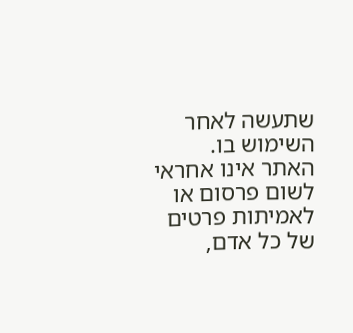שתעשה לאחר השימוש בו. האתר אינו אחראי לשום פרסום או לאמיתות פרטים של כל אדם,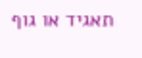תאגיד או גוף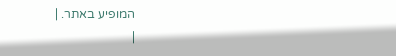המופיע באתר. |
|